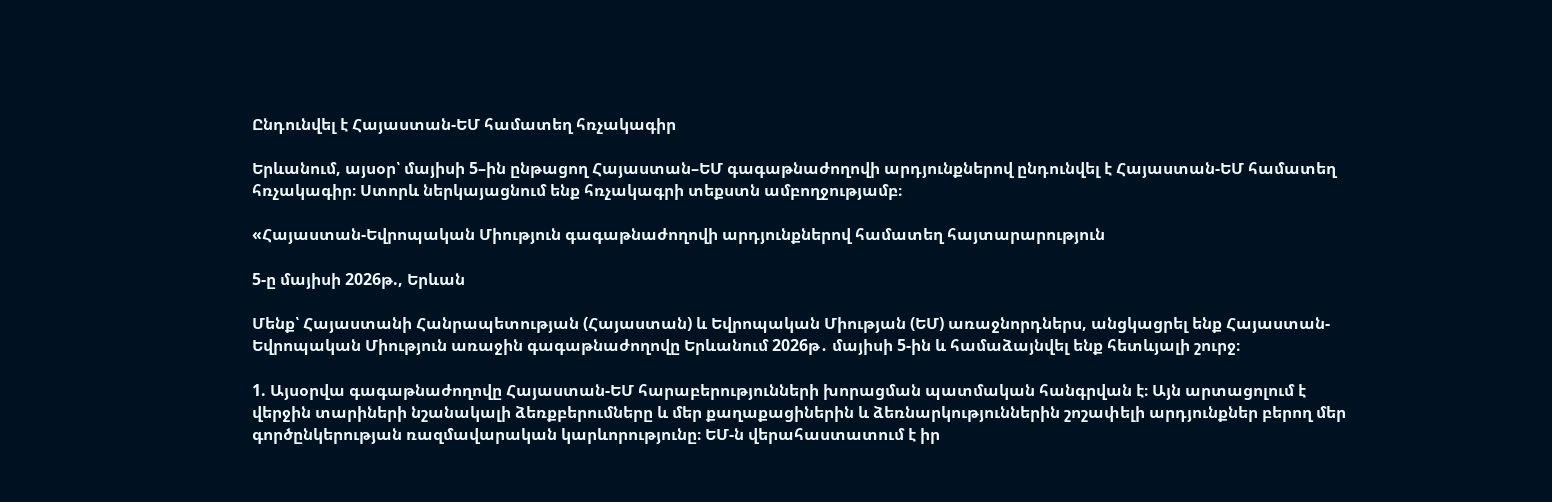Ընդունվել է Հայաստան-ԵՄ համատեղ հռչակագիր

Երևանում, այսօր՝ մայիսի 5–ին ընթացող Հայաստան–ԵՄ գագաթնաժողովի արդյունքներով ընդունվել է Հայաստան-ԵՄ համատեղ հռչակագիր։ Ստորև ներկայացնում ենք հռչակագրի տեքստն ամբողջությամբ։

«Հայաստան-Եվրոպական Միություն գագաթնաժողովի արդյունքներով համատեղ հայտարարություն

5-ը մայիսի 2026թ., Երևան

Մենք՝ Հայաստանի Հանրապետության (Հայաստան) և Եվրոպական Միության (ԵՄ) առաջնորդներս, անցկացրել ենք Հայաստան-Եվրոպական Միություն առաջին գագաթնաժողովը Երևանում 2026թ․ մայիսի 5-ին և համաձայնվել ենք հետևյալի շուրջ։

1. Այսօրվա գագաթնաժողովը Հայաստան-ԵՄ հարաբերությունների խորացման պատմական հանգրվան է։ Այն արտացոլում է վերջին տարիների նշանակալի ձեռքբերումները և մեր քաղաքացիներին և ձեռնարկություններին շոշափելի արդյունքներ բերող մեր գործընկերության ռազմավարական կարևորությունը։ ԵՄ-ն վերահաստատում է իր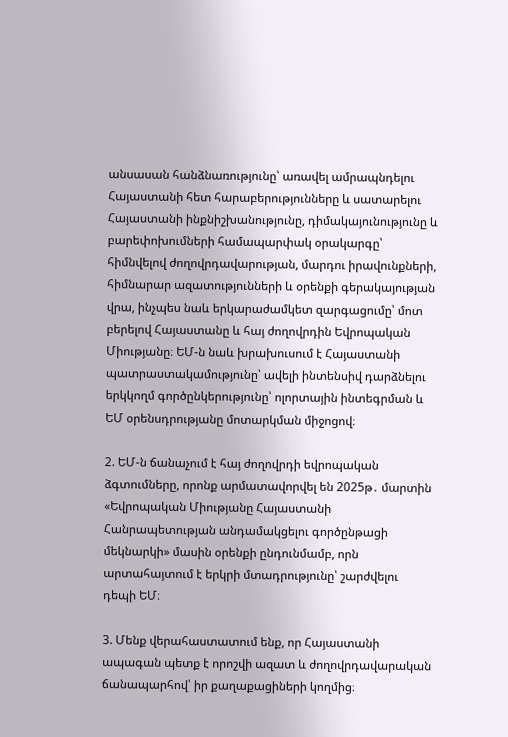անսասան հանձնառությունը՝ առավել ամրապնդելու Հայաստանի հետ հարաբերությունները և սատարելու Հայաստանի ինքնիշխանությունը, դիմակայունությունը և բարեփոխումների համապարփակ օրակարգը՝ հիմնվելով ժողովրդավարության, մարդու իրավունքների, հիմնարար ազատությունների և օրենքի գերակայության վրա, ինչպես նաև երկարաժամկետ զարգացումը՝ մոտ բերելով Հայաստանը և հայ ժողովրդին Եվրոպական Միությանը։ ԵՄ-ն նաև խրախուսում է Հայաստանի պատրաստակամությունը՝ ավելի ինտենսիվ դարձնելու երկկողմ գործընկերությունը՝ ոլորտային ինտեգրման և ԵՄ օրենսդրությանը մոտարկման միջոցով։

2. ԵՄ-ն ճանաչում է հայ ժողովրդի եվրոպական ձգտումները, որոնք արմատավորվել են 2025թ․ մարտին «Եվրոպական Միությանը Հայաստանի Հանրապետության անդամակցելու գործընթացի մեկնարկի» մասին օրենքի ընդունմամբ, որն արտահայտում է երկրի մտադրությունը՝ շարժվելու դեպի ԵՄ։

3. Մենք վերահաստատում ենք, որ Հայաստանի ապագան պետք է որոշվի ազատ և ժողովրդավարական ճանապարհով՝ իր քաղաքացիների կողմից։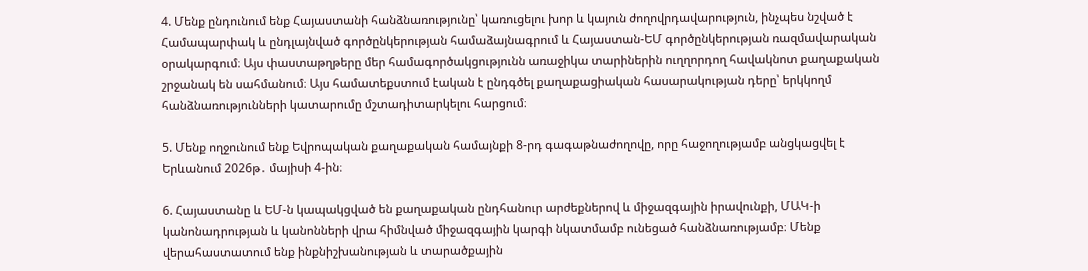4. Մենք ընդունում ենք Հայաստանի հանձնառությունը՝ կառուցելու խոր և կայուն ժողովրդավարություն, ինչպես նշված է Համապարփակ և ընդլայնված գործընկերության համաձայնագրում և Հայաստան-ԵՄ գործընկերության ռազմավարական օրակարգում։ Այս փաստաթղթերը մեր համագործակցությունն առաջիկա տարիներին ուղղորդող հավակնոտ քաղաքական շրջանակ են սահմանում։ Այս համատեքստում էական է ընդգծել քաղաքացիական հասարակության դերը՝ երկկողմ հանձնառությունների կատարումը մշտադիտարկելու հարցում։

5. Մենք ողջունում ենք Եվրոպական քաղաքական համայնքի 8-րդ գագաթնաժողովը, որը հաջողությամբ անցկացվել է Երևանում 2026թ․ մայիսի 4-ին։

6. Հայաստանը և ԵՄ-ն կապակցված են քաղաքական ընդհանուր արժեքներով և միջազգային իրավունքի, ՄԱԿ-ի կանոնադրության և կանոնների վրա հիմնված միջազգային կարգի նկատմամբ ունեցած հանձնառությամբ։ Մենք վերահաստատում ենք ինքնիշխանության և տարածքային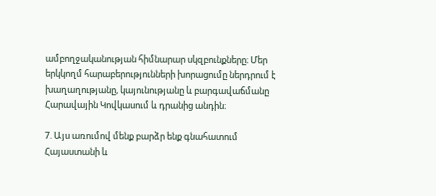ամբողջականության հիմնարար սկզբունքները։ Մեր երկկողմ հարաբերությունների խորացումը ներդրում է խաղաղությանը, կայունությանը և բարգավաճմանը Հարավային Կովկասում և դրանից անդին։

7. Այս առումով մենք բարձր ենք գնահատում Հայաստանի և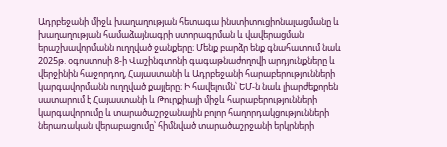Ադրբեջանի միջև խաղաղության հետագա ինստիտուցիոնալացմանը և խաղաղության համաձայնագրի ստորագրման և վավերացման երաշխավորմանն ուղղված ջանքերը։ Մենք բարձր ենք գնահատում նաև 2025թ. օգոստոսի 8-ի Վաշինգտոնի գագաթնաժողովի արդյունքները և վերջինին հաջորդող, Հայաստանի և Ադրբեջանի հարաբերությունների կարգավորմանն ուղղված քայլերը։ Ի հավելումն՝ ԵՄ-ն նաև լիարժեքորեն սատարում է Հայաստանի և Թուրքիայի միջև հարաբերությունների կարգավորումը և տարածաշրջանային բոլոր հաղորդակցությունների ներառական վերաբացումը՝ հիմնված տարածաշրջանի երկրների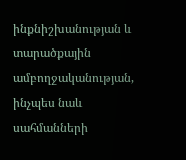ինքնիշխանության և տարածքային ամբողջականության, ինչպես նաև սահմանների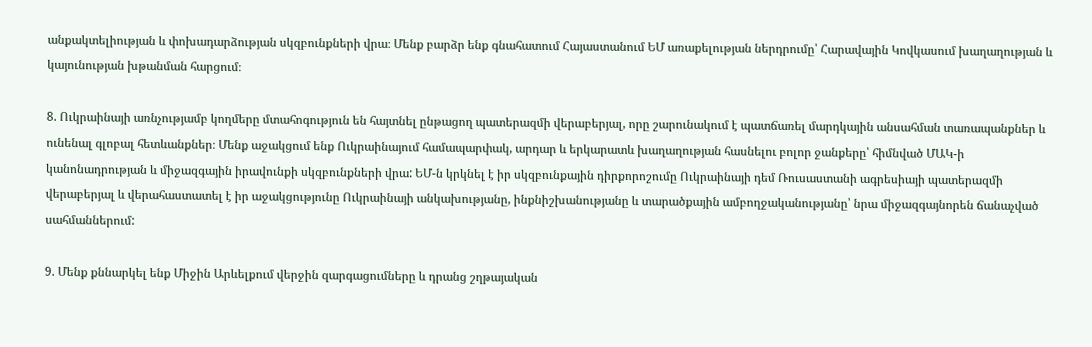անքակտելիության և փոխադարձության սկզբունքների վրա։ Մենք բարձր ենք գնահատում Հայաստանում ԵՄ առաքելության ներդրումը՝ Հարավային Կովկասում խաղաղության և կայունության խթանման հարցում։

8. Ուկրաինայի առնչությամբ կողմերը մտահոգություն են հայտնել ընթացող պատերազմի վերաբերյալ, որը շարունակում է պատճառել մարդկային անսահման տառապանքներ և ունենալ գլոբալ հետևանքներ։ Մենք աջակցում ենք Ուկրաինայում համապարփակ, արդար և երկարատև խաղաղության հասնելու բոլոր ջանքերը՝ հիմնված ՄԱԿ-ի կանոնադրության և միջազգային իրավունքի սկզբունքների վրա: ԵՄ-ն կրկնել է իր սկզբունքային դիրքորոշումը Ուկրաինայի դեմ Ռուսաստանի ագրեսիայի պատերազմի վերաբերյալ և վերահաստատել է իր աջակցությունը Ուկրաինայի անկախությանը, ինքնիշխանությանը և տարածքային ամբողջականությանը՝ նրա միջազգայնորեն ճանաչված սահմաններում:

9. Մենք քննարկել ենք Միջին Արևելքում վերջին զարգացումները և դրանց շղթայական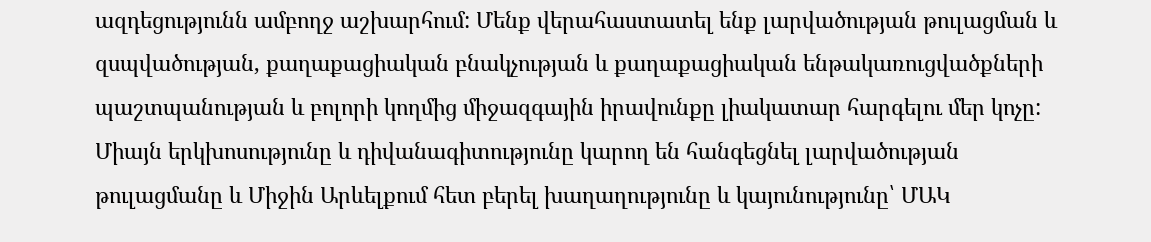ազդեցությունն ամբողջ աշխարհում: Մենք վերահաստատել ենք լարվածության թուլացման և զսպվածության, քաղաքացիական բնակչության և քաղաքացիական ենթակառուցվածքների պաշտպանության և բոլորի կողմից միջազգային իրավունքը լիակատար հարգելու մեր կոչը: Միայն երկխոսությունը և դիվանագիտությունը կարող են հանգեցնել լարվածության թուլացմանը և Միջին Արևելքում հետ բերել խաղաղությունը և կայունությունը՝ ՄԱԿ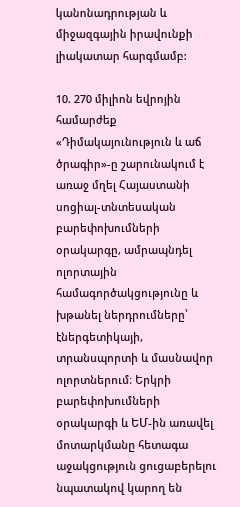կանոնադրության և միջազգային իրավունքի լիակատար հարգմամբ:

10. 270 միլիոն եվրոյին համարժեք «Դիմակայունություն և աճ ծրագիր»-ը շարունակում է առաջ մղել Հայաստանի սոցիալ-տնտեսական բարեփոխումների օրակարգը, ամրապնդել ոլորտային համագործակցությունը և խթանել ներդրումները՝ էներգետիկայի, տրանսպորտի և մասնավոր ոլորտներում։ Երկրի բարեփոխումների օրակարգի և ԵՄ-ին առավել մոտարկմանը հետագա աջակցություն ցուցաբերելու նպատակով կարող են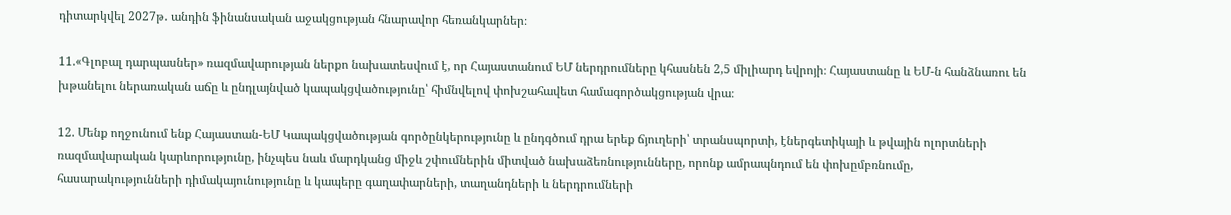դիտարկվել 2027թ․ անդին ֆինանսական աջակցության հնարավոր հեռանկարներ։

11.«Գլոբալ դարպասներ» ռազմավարության ներքո նախատեսվում է, որ Հայաստանում ԵՄ ներդրումները կհասնեն 2,5 միլիարդ եվրոյի։ Հայաստանը և ԵՄ-ն հանձնառու են խթանելու ներառական աճը և ընդլայնված կապակցվածությունը՝ հիմնվելով փոխշահավետ համագործակցության վրա։

12. Մենք ողջունում ենք Հայաստան-ԵՄ Կապակցվածության գործընկերությունը և ընդգծում դրա երեք ճյուղերի՝ տրանսպորտի, էներգետիկայի և թվային ոլորտների ռազմավարական կարևորությունը, ինչպես նաև մարդկանց միջև շփումներին միտված նախաձեռնությունները, որոնք ամրապնդում են փոխըմբռնումը, հասարակությունների դիմակայունությունը և կապերը գաղափարների, տաղանդների և ներդրումների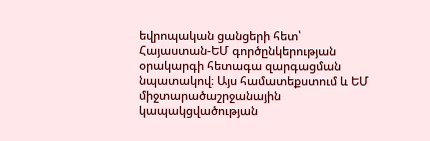եվրոպական ցանցերի հետ՝ Հայաստան-ԵՄ գործընկերության օրակարգի հետագա զարգացման նպատակով։ Այս համատեքստում և ԵՄ միջտարածաշրջանային կապակցվածության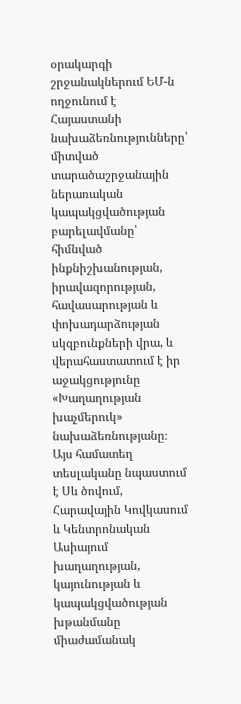օրակարգի շրջանակներում ԵՄ-ն ողջունում է Հայաստանի նախաձեռնությունները՝ միտված տարածաշրջանային ներառական կապակցվածության բարելավմանը՝ հիմնված ինքնիշխանության, իրավազորության, հավասարության և փոխադարձության սկզբունքների վրա, և վերահաստատում է իր աջակցությունը «Խաղաղության խաչմերուկ» նախաձեռնությանը։ Այս համատեղ տեսլականը նպաստում է Սև ծովում, Հարավային Կովկասում և Կենտրոնական Ասիայում խաղաղության, կայունության և կապակցվածության խթանմանը միաժամանակ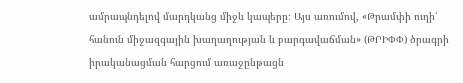ամրապնդելով մարդկանց միջև կապերը։ Այս առումով, «Թրամփի ուղի՝ հանուն միջազգային խաղաղության և բարգավաճման» (ԹՐԻՓՓ) ծրագրի իրականացման հարցում առաջընթացն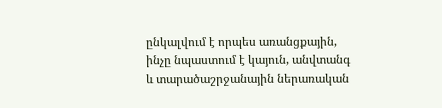ընկալվում է որպես առանցքային, ինչը նպաստում է կայուն, անվտանգ և տարածաշրջանային ներառական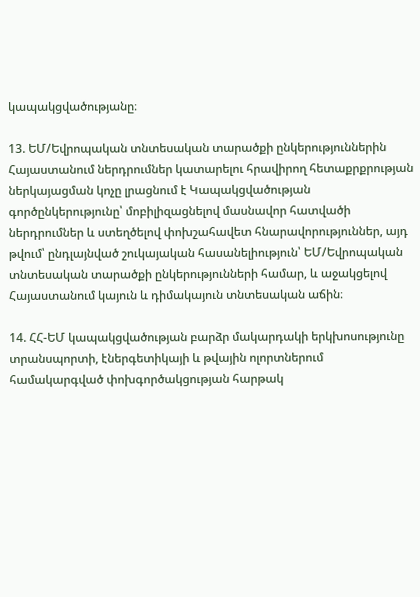կապակցվածությանը։

13. ԵՄ/Եվրոպական տնտեսական տարածքի ընկերություններին Հայաստանում ներդրումներ կատարելու հրավիրող հետաքրքրության ներկայացման կոչը լրացնում է Կապակցվածության գործընկերությունը՝ մոբիլիզացնելով մասնավոր հատվածի ներդրումներ և ստեղծելով փոխշահավետ հնարավորություններ, այդ թվում՝ ընդլայնված շուկայական հասանելիություն՝ ԵՄ/Եվրոպական տնտեսական տարածքի ընկերությունների համար, և աջակցելով Հայաստանում կայուն և դիմակայուն տնտեսական աճին։

14. ՀՀ-ԵՄ կապակցվածության բարձր մակարդակի երկխոսությունը տրանսպորտի, էներգետիկայի և թվային ոլորտներում համակարգված փոխգործակցության հարթակ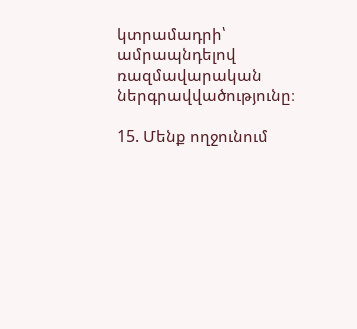կտրամադրի՝ ամրապնդելով ռազմավարական ներգրավվածությունը։

15. Մենք ողջունում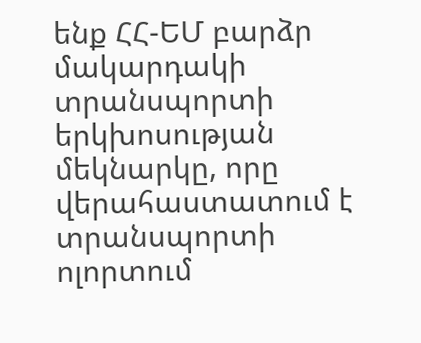ենք ՀՀ-ԵՄ բարձր մակարդակի տրանսպորտի երկխոսության մեկնարկը, որը վերահաստատում է տրանսպորտի ոլորտում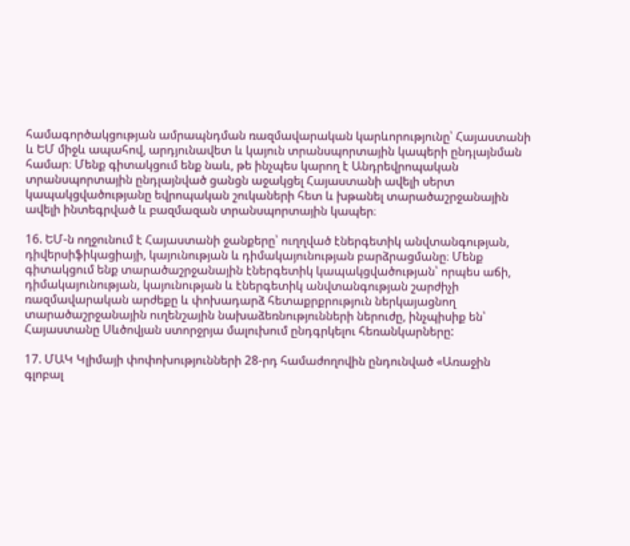համագործակցության ամրապնդման ռազմավարական կարևորությունը՝ Հայաստանի և ԵՄ միջև ապահով, արդյունավետ և կայուն տրանսպորտային կապերի ընդլայնման համար։ Մենք գիտակցում ենք նաև, թե ինչպես կարող է Անդրեվրոպական տրանսպորտային ընդլայնված ցանցն աջակցել Հայաստանի ավելի սերտ կապակցվածությանը եվրոպական շուկաների հետ և խթանել տարածաշրջանային ավելի ինտեգրված և բազմազան տրանսպորտային կապեր։

16. ԵՄ-ն ողջունում է Հայաստանի ջանքերը՝ ուղղված էներգետիկ անվտանգության, դիվերսիֆիկացիայի, կայունության և դիմակայունության բարձրացմանը։ Մենք գիտակցում ենք տարածաշրջանային էներգետիկ կապակցվածության՝ որպես աճի, դիմակայունության, կայունության և էներգետիկ անվտանգության շարժիչի ռազմավարական արժեքը և փոխադարձ հետաքրքրություն ներկայացնող տարածաշրջանային ուղենշային նախաձեռնությունների ներուժը, ինչպիսիք են՝ Հայաստանը Սևծովյան ստորջրյա մալուխում ընդգրկելու հեռանկարները:

17. ՄԱԿ Կլիմայի փոփոխությունների 28-րդ համաժողովին ընդունված «Առաջին գլոբալ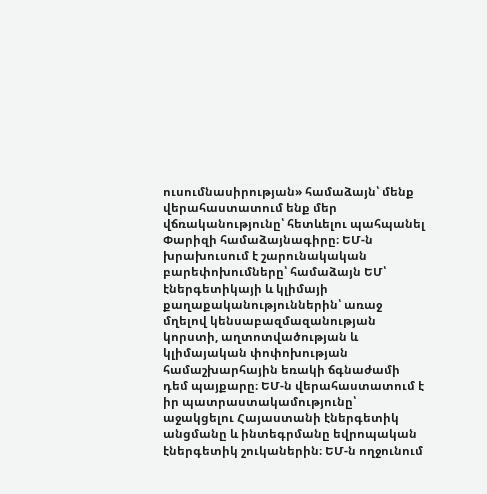ուսումնասիրության» համաձայն՝ մենք վերահաստատում ենք մեր վճռականությունը՝ հետևելու պահպանել Փարիզի համաձայնագիրը։ ԵՄ-ն խրախուսում է շարունակական բարեփոխումները՝ համաձայն ԵՄ՝ էներգետիկայի և կլիմայի քաղաքականություններին՝ առաջ մղելով կենսաբազմազանության կորստի, աղտոտվածության և կլիմայական փոփոխության համաշխարհային եռակի ճգնաժամի դեմ պայքարը։ ԵՄ-ն վերահաստատում է իր պատրաստակամությունը՝ աջակցելու Հայաստանի էներգետիկ անցմանը և ինտեգրմանը եվրոպական էներգետիկ շուկաներին։ ԵՄ-ն ողջունում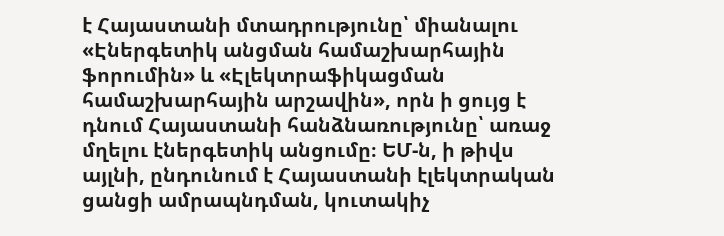է Հայաստանի մտադրությունը՝ միանալու «Էներգետիկ անցման համաշխարհային ֆորումին» և «Էլեկտրաֆիկացման համաշխարհային արշավին», որն ի ցույց է դնում Հայաստանի հանձնառությունը՝ առաջ մղելու էներգետիկ անցումը։ ԵՄ-ն, ի թիվս այլնի, ընդունում է Հայաստանի էլեկտրական ցանցի ամրապնդման, կուտակիչ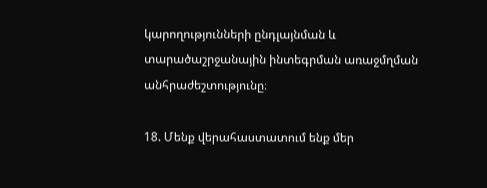կարողությունների ընդլայնման և տարածաշրջանային ինտեգրման առաջմղման անհրաժեշտությունը։

18. Մենք վերահաստատում ենք մեր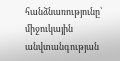հանձնառությունը՝ միջուկային անվտանգության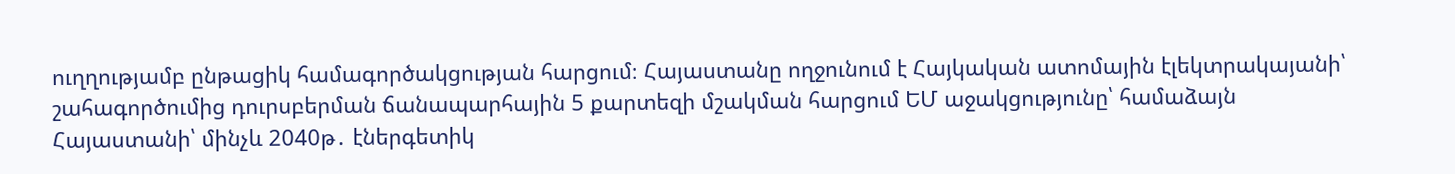ուղղությամբ ընթացիկ համագործակցության հարցում։ Հայաստանը ողջունում է Հայկական ատոմային էլեկտրակայանի՝ շահագործումից դուրսբերման ճանապարհային 5 քարտեզի մշակման հարցում ԵՄ աջակցությունը՝ համաձայն Հայաստանի՝ մինչև 2040թ․ էներգետիկ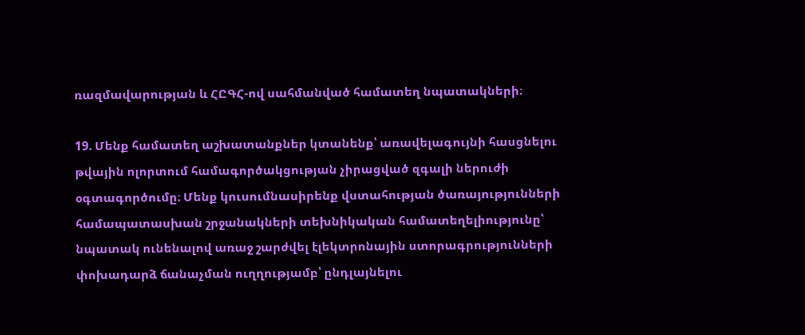ռազմավարության և ՀԸԳՀ-ով սահմանված համատեղ նպատակների։

19. Մենք համատեղ աշխատանքներ կտանենք՝ առավելագույնի հասցնելու թվային ոլորտում համագործակցության չիրացված զգալի ներուժի օգտագործումը։ Մենք կուսումնասիրենք վստահության ծառայությունների համապատասխան շրջանակների տեխնիկական համատեղելիությունը՝ նպատակ ունենալով առաջ շարժվել էլեկտրոնային ստորագրությունների փոխադարձ ճանաչման ուղղությամբ՝ ընդլայնելու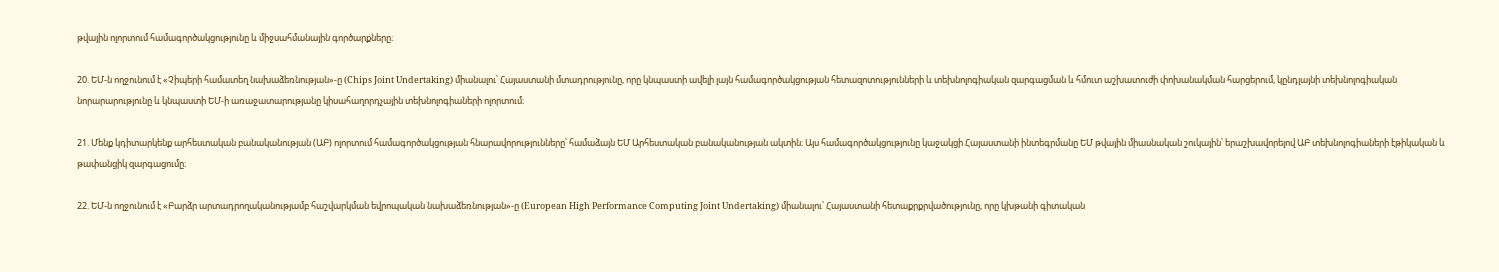թվային ոլորտում համագործակցությունը և միջսահմանային գործարքները։

20. ԵՄ-ն ողջունում է «Չիպերի համատեղ նախաձեռնության»-ը (Chips Joint Undertaking) միանալու՝ Հայաստանի մտադրությունը, որը կնպաստի ավելի լայն համագործակցության հետազոտությունների և տեխնոլոգիական զարգացման և հմուտ աշխատուժի փոխանակման հարցերում, կընդլայնի տեխնոլոգիական նորարարությունը և կնպաստի ԵՄ-ի առաջատարությանը կիսահաղորդչային տեխնոլոգիաների ոլորտում։

21. Մենք կդիտարկենք արհեստական բանականության (ԱԲ) ոլորտում համագործակցության հնարավորությունները՝ համաձայն ԵՄ Արհեստական բանականության ակտին։ Այս համագործակցությունը կաջակցի Հայաստանի ինտեգրմանը ԵՄ թվային միասնական շուկային՝ երաշխավորելով ԱԲ տեխնոլոգիաների էթիկական և թափանցիկ զարգացումը։

22. ԵՄ-ն ողջունում է «Բարձր արտադրողականությամբ հաշվարկման եվրոպական նախաձեռնության»-ը (European High Performance Computing Joint Undertaking) միանալու՝ Հայաստանի հետաքրքրվածությունը, որը կխթանի գիտական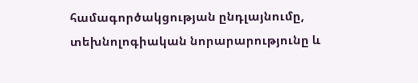համագործակցության ընդլայնումը, տեխնոլոգիական նորարարությունը և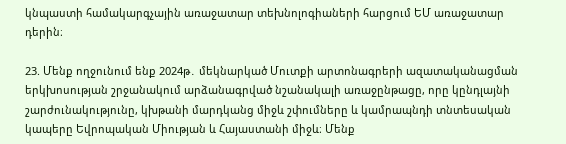կնպաստի համակարգչային առաջատար տեխնոլոգիաների հարցում ԵՄ առաջատար դերին։

23. Մենք ողջունում ենք 2024թ․ մեկնարկած Մուտքի արտոնագրերի ազատականացման երկխոսության շրջանակում արձանագրված նշանակալի առաջընթացը, որը կընդլայնի շարժունակությունը, կխթանի մարդկանց միջև շփումները և կամրապնդի տնտեսական կապերը Եվրոպական Միության և Հայաստանի միջև։ Մենք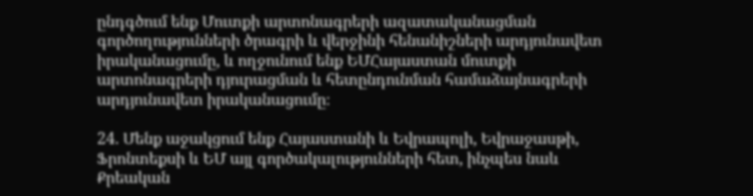ընդգծում ենք Մուտքի արտոնագրերի ազատականացման գործողությունների ծրագրի և վերջինի հենանիշների արդյունավետ իրականացումը, և ողջունում ենք ԵՄՀայաստան մուտքի արտոնագրերի դյուրացման և հետընդունման համաձայնագրերի արդյունավետ իրականացումը։

24. Մենք աջակցում ենք Հայաստանի և Եվրապոլի, Եվրաջասթի, Ֆրոնտեքսի և ԵՄ այլ գործակալությունների հետ, ինչպես նաև Քրեական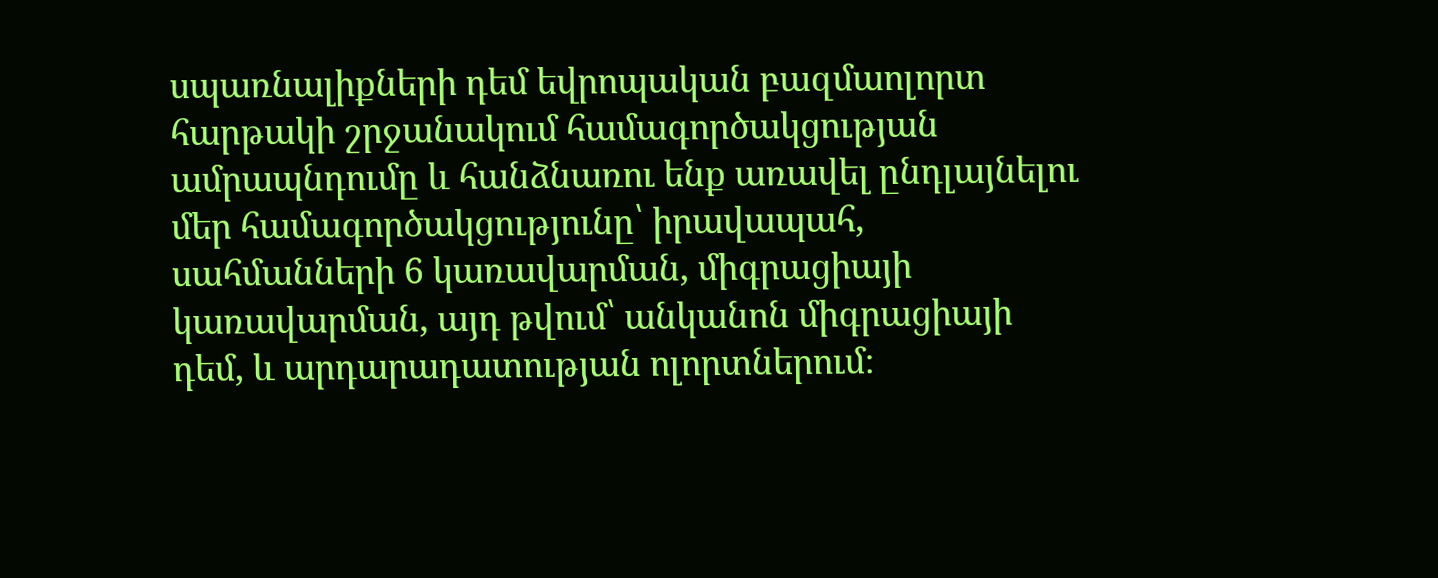սպառնալիքների դեմ եվրոպական բազմաոլորտ հարթակի շրջանակում համագործակցության ամրապնդումը և հանձնառու ենք առավել ընդլայնելու մեր համագործակցությունը՝ իրավապահ, սահմանների 6 կառավարման, միգրացիայի կառավարման, այդ թվում՝ անկանոն միգրացիայի դեմ, և արդարադատության ոլորտներում։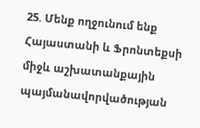25. Մենք ողջունում ենք Հայաստանի և Ֆրոնտեքսի միջև աշխատանքային պայմանավորվածության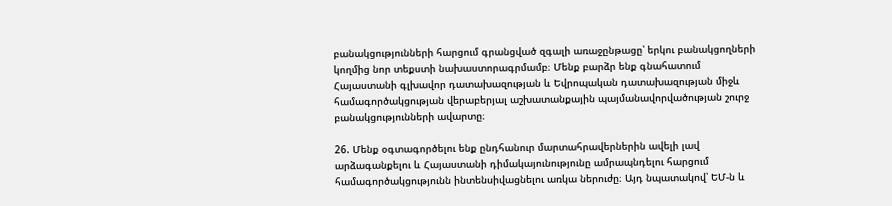բանակցությունների հարցում գրանցված զգալի առաջընթացը՝ երկու բանակցողների կողմից նոր տեքստի նախաստորագրմամբ։ Մենք բարձր ենք գնահատում Հայաստանի գլխավոր դատախազության և Եվրոպական դատախազության միջև համագործակցության վերաբերյալ աշխատանքային պայմանավորվածության շուրջ բանակցությունների ավարտը։

26. Մենք օգտագործելու ենք ընդհանուր մարտահրավերներին ավելի լավ արձագանքելու և Հայաստանի դիմակայունությունը ամրապնդելու հարցում համագործակցությունն ինտենսիվացնելու առկա ներուժը։ Այդ նպատակով՝ ԵՄ-ն և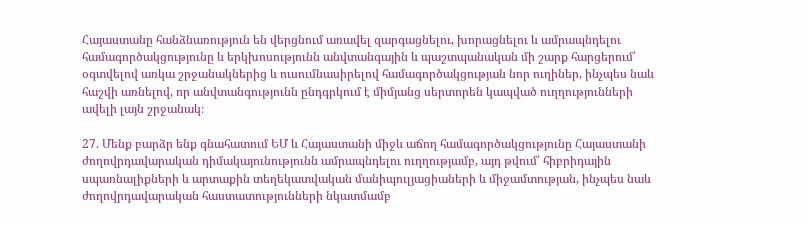Հայաստանը հանձնառություն են վերցնում առավել զարգացնելու, խորացնելու և ամրապնդելու համագործակցությունը և երկխոսությունն անվտանգային և պաշտպանական մի շարք հարցերում՝ օգտվելով առկա շրջանակներից և ուսումնասիրելով համագործակցության նոր ուղիներ, ինչպես նաև հաշվի առնելով, որ անվտանգությունն ընդգրկում է միմյանց սերտորեն կապված ուղղությունների ավելի լայն շրջանակ։

27. Մենք բարձր ենք գնահատում ԵՄ և Հայաստանի միջև աճող համագործակցությունը Հայաստանի ժողովրդավարական դիմակայունությունն ամրապնդելու ուղղությամբ, այդ թվում՝ հիբրիդային սպառնալիքների և արտաքին տեղեկատվական մանիպուլյացիաների և միջամտության, ինչպես նաև ժողովրդավարական հաստատությունների նկատմամբ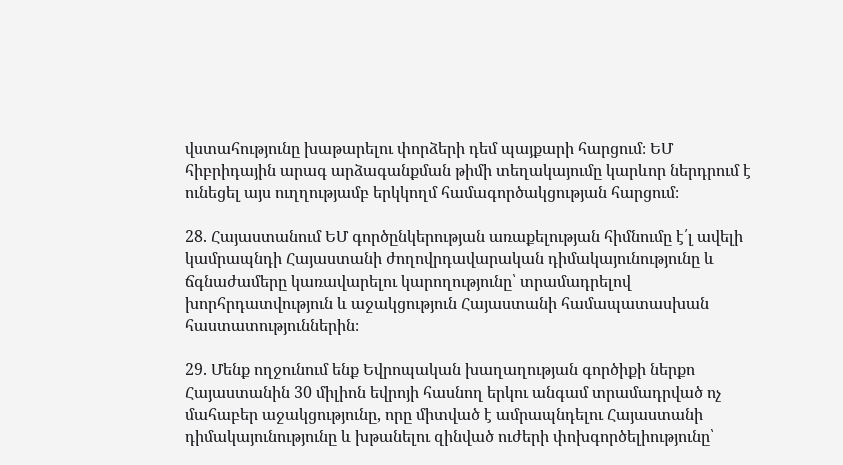վստահությունը խաթարելու փորձերի դեմ պայքարի հարցում։ ԵՄ հիբրիդային արագ արձագանքման թիմի տեղակայումը կարևոր ներդրում է ունեցել այս ուղղությամբ երկկողմ համագործակցության հարցում։

28. Հայաստանում ԵՄ գործընկերության առաքելության հիմնումը է՛լ ավելի կամրապնդի Հայաստանի ժողովրդավարական դիմակայունությունը և ճգնաժամերը կառավարելու կարողությունը՝ տրամադրելով խորհրդատվություն և աջակցություն Հայաստանի համապատասխան հաստատություններին։

29. Մենք ողջունում ենք Եվրոպական խաղաղության գործիքի ներքո Հայաստանին 30 միլիոն եվրոյի հասնող երկու անգամ տրամադրված ոչ մահաբեր աջակցությունը, որը միտված է ամրապնդելու Հայաստանի դիմակայունությունը և խթանելու զինված ուժերի փոխգործելիությունը՝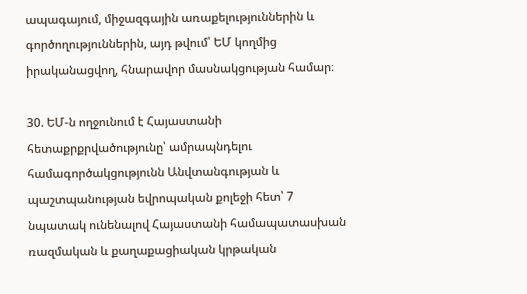ապագայում, միջազգային առաքելություններին և գործողություններին, այդ թվում՝ ԵՄ կողմից իրականացվող, հնարավոր մասնակցության համար։

30. ԵՄ-ն ողջունում է Հայաստանի հետաքրքրվածությունը՝ ամրապնդելու համագործակցությունն Անվտանգության և պաշտպանության եվրոպական քոլեջի հետ՝ 7 նպատակ ունենալով Հայաստանի համապատասխան ռազմական և քաղաքացիական կրթական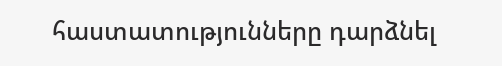հաստատությունները դարձնել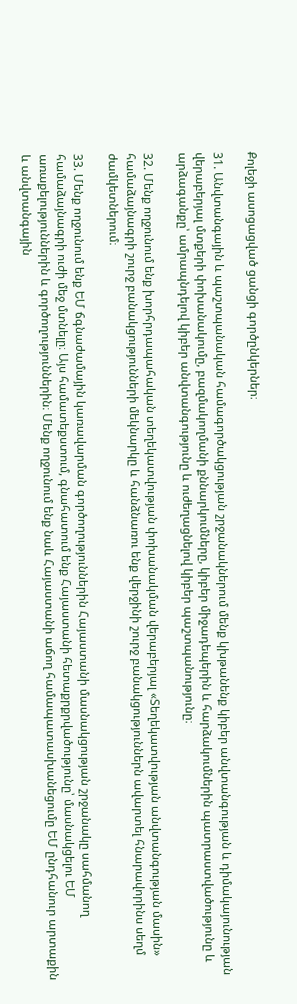Քոլեջի ասոցացված ցանցի գործընկերներ։

31. Անվտանգային և պաշտպանական համագործակցության շրջանակներում մենք կխթանենք կիբեր անվտանգության և դիմակայունության վերաբերյալ մտքերի փոխանակումը, բազմակողմանի քննարկումները, կիբեր միջադեպերին և հարձակումներին պատրաստվածությունը և արձագանքը՝ ամրապնդելով կիբեր անվտանգությունը և ուժեղացնելով կիբեր պաշտպանությունը։

32. Մենք ողջունում ենք խորհրդապահական տեղեկատվության փոխանակման վերաբերյալ «Տեղեկատվության անվտանգության մասին» համաձայնագրի շուրջ բանակցությունների մեկնարկը և հանձնառու ենք վերջինի շուրջ բանակցություններն ավարտել հնարավորինս սեղմ ժամկետներում։

33. Մենք ողջունում ենք ԵՄ ճգնաժամային կառավարման գործողություններին Հայաստանի մասնակցության շրջանակը սահմանող համաձայնագրի ուժի մեջ մտնելը։ Այս համատեքստում, գնահատում ենք Հայաստանի հետաքրքրվածությունը՝ մասնակցելու ԵՄ առաքելություններին և գործողություններին։ Մենք ողջունում ենք նաև Հայաստանի աճող համապատասխանեցումը ԵՄ ընդհանուր արտաքին և անվտանգային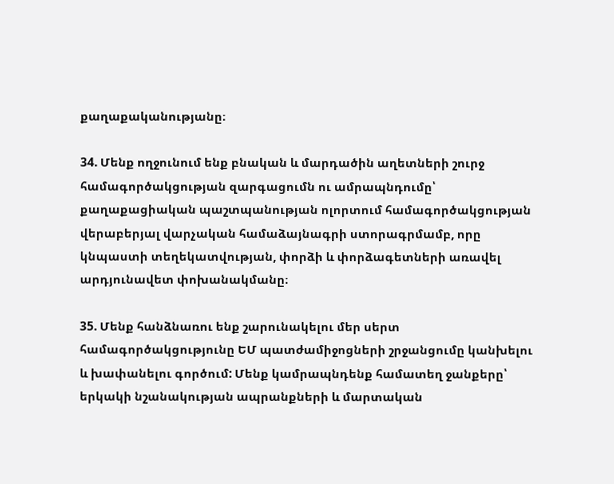քաղաքականությանը։

34. Մենք ողջունում ենք բնական և մարդածին աղետների շուրջ համագործակցության զարգացումն ու ամրապնդումը՝ քաղաքացիական պաշտպանության ոլորտում համագործակցության վերաբերյալ վարչական համաձայնագրի ստորագրմամբ, որը կնպաստի տեղեկատվության, փորձի և փորձագետների առավել արդյունավետ փոխանակմանը։

35. Մենք հանձնառու ենք շարունակելու մեր սերտ համագործակցությունը ԵՄ պատժամիջոցների շրջանցումը կանխելու և խափանելու գործում: Մենք կամրապնդենք համատեղ ջանքերը՝ երկակի նշանակության ապրանքների և մարտական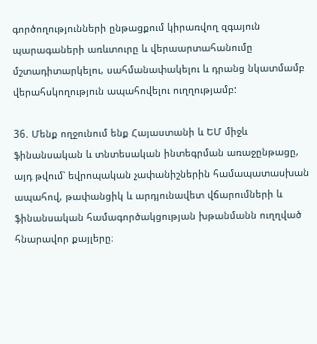գործողությունների ընթացքում կիրառվող զգայուն պարագաների առևտուրը և վերաարտահանումը մշտադիտարկելու, սահմանափակելու և դրանց նկատմամբ վերահսկողություն ապահովելու ուղղությամբ:

36. Մենք ողջունում ենք Հայաստանի և ԵՄ միջև ֆինանսական և տնտեսական ինտեգրման առաջընթացը, այդ թվում՝ եվրոպական չափանիշներին համապատասխան ապահով, թափանցիկ և արդյունավետ վճարումների և ֆինանսական համագործակցության խթանմանն ուղղված հնարավոր քայլերը։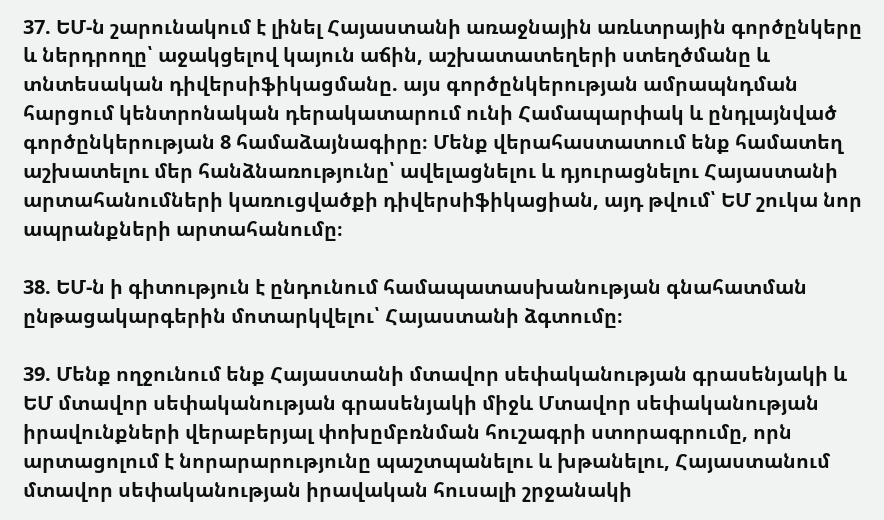37. ԵՄ-ն շարունակում է լինել Հայաստանի առաջնային առևտրային գործընկերը և ներդրողը՝ աջակցելով կայուն աճին, աշխատատեղերի ստեղծմանը և տնտեսական դիվերսիֆիկացմանը. այս գործընկերության ամրապնդման հարցում կենտրոնական դերակատարում ունի Համապարփակ և ընդլայնված գործընկերության 8 համաձայնագիրը։ Մենք վերահաստատում ենք համատեղ աշխատելու մեր հանձնառությունը՝ ավելացնելու և դյուրացնելու Հայաստանի արտահանումների կառուցվածքի դիվերսիֆիկացիան, այդ թվում՝ ԵՄ շուկա նոր ապրանքների արտահանումը։

38. ԵՄ-ն ի գիտություն է ընդունում համապատասխանության գնահատման ընթացակարգերին մոտարկվելու՝ Հայաստանի ձգտումը։

39. Մենք ողջունում ենք Հայաստանի մտավոր սեփականության գրասենյակի և ԵՄ մտավոր սեփականության գրասենյակի միջև Մտավոր սեփականության իրավունքների վերաբերյալ փոխըմբռնման հուշագրի ստորագրումը, որն արտացոլում է նորարարությունը պաշտպանելու և խթանելու, Հայաստանում մտավոր սեփականության իրավական հուսալի շրջանակի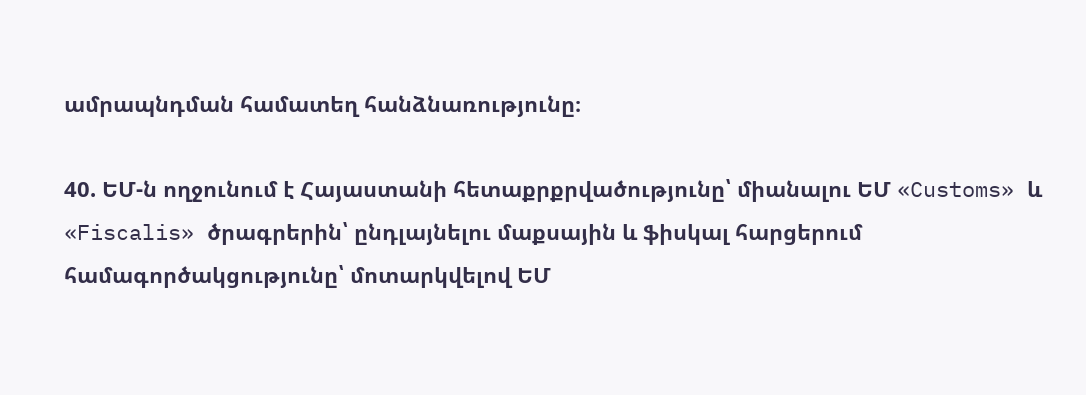ամրապնդման համատեղ հանձնառությունը։

40. ԵՄ-ն ողջունում է Հայաստանի հետաքրքրվածությունը՝ միանալու ԵՄ «Customs» և «Fiscalis» ծրագրերին՝ ընդլայնելու մաքսային և ֆիսկալ հարցերում համագործակցությունը՝ մոտարկվելով ԵՄ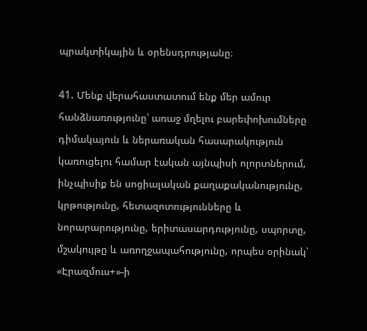պրակտիկային և օրենսդրությանը։

41. Մենք վերահաստատում ենք մեր ամուր հանձնառությունը՝ առաջ մղելու բարեփոխումները դիմակայուն և ներառական հասարակություն կառուցելու համար էական այնպիսի ոլորտներում, ինչպիսիք են սոցիալական քաղաքականությունը, կրթությունը, հետազոտությունները և նորարարությունը, երիտասարդությունը, սպորտը, մշակույթը և առողջապահությունը, որպես օրինակ՝ «Էրազմուս+»-ի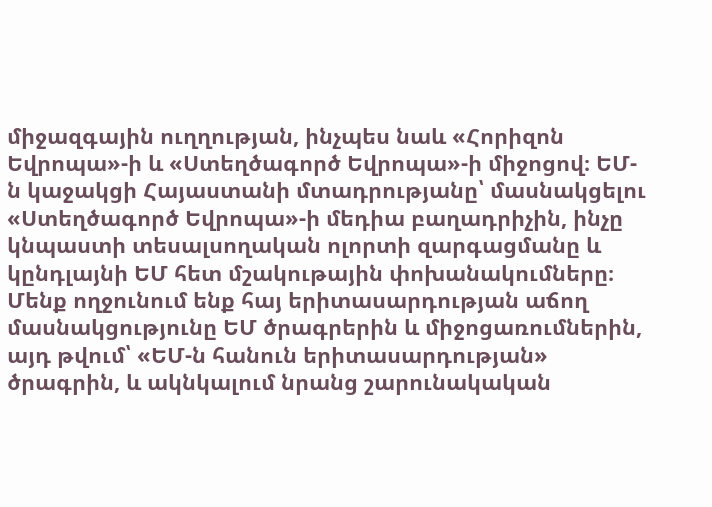միջազգային ուղղության, ինչպես նաև «Հորիզոն Եվրոպա»-ի և «Ստեղծագործ Եվրոպա»-ի միջոցով։ ԵՄ-ն կաջակցի Հայաստանի մտադրությանը՝ մասնակցելու «Ստեղծագործ Եվրոպա»-ի մեդիա բաղադրիչին, ինչը կնպաստի տեսալսողական ոլորտի զարգացմանը և կընդլայնի ԵՄ հետ մշակութային փոխանակումները։ Մենք ողջունում ենք հայ երիտասարդության աճող մասնակցությունը ԵՄ ծրագրերին և միջոցառումներին, այդ թվում՝ «ԵՄ-ն հանուն երիտասարդության» ծրագրին, և ակնկալում նրանց շարունակական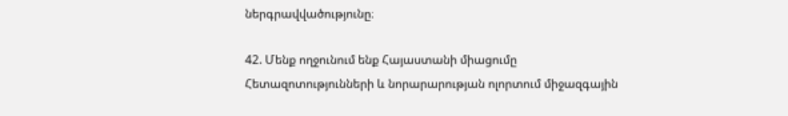ներգրավվածությունը։

42. Մենք ողջունում ենք Հայաստանի միացումը Հետազոտությունների և նորարարության ոլորտում միջազգային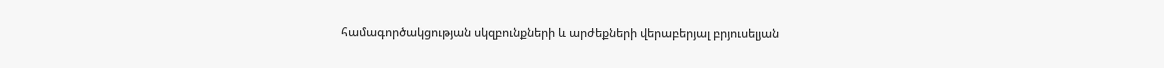համագործակցության սկզբունքների և արժեքների վերաբերյալ բրյուսելյան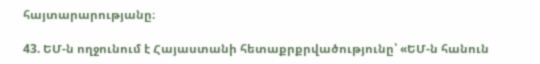հայտարարությանը։

43. ԵՄ-ն ողջունում է Հայաստանի հետաքրքրվածությունը՝ «ԵՄ-ն հանուն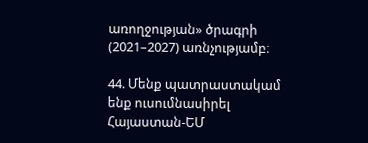առողջության» ծրագրի (2021–2027) առնչությամբ։

44. Մենք պատրաստակամ ենք ուսումնասիրել Հայաստան-ԵՄ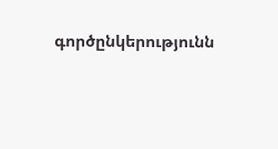գործընկերությունն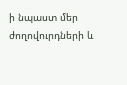ի նպաստ մեր ժողովուրդների և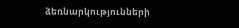ձեռնարկությունների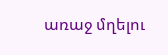առաջ մղելու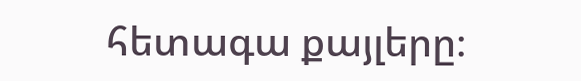հետագա քայլերը։